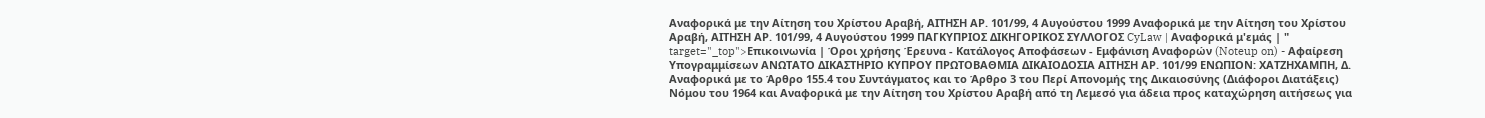Αναφορικά με την Αίτηση του Χρίστου Αραβή, ΑΙΤΗΣΗ ΑΡ. 101/99, 4 Αυγούστου 1999 Αναφορικά με την Αίτηση του Χρίστου Αραβή, ΑΙΤΗΣΗ ΑΡ. 101/99, 4 Αυγούστου 1999 ΠΑΓΚΥΠΡΙΟΣ ΔΙΚΗΓΟΡΙΚΟΣ ΣΥΛΛΟΓΟΣ CyLaw | Αναφορικά μ'εμάς | " target="_top">Επικοινωνία | Όροι χρήσης Έρευνα - Κατάλογος Αποφάσεων - Εμφάνιση Αναφορών (Noteup on) - Αφαίρεση Υπογραμμίσεων ΑΝΩΤΑΤΟ ΔΙΚΑΣΤΗΡΙΟ ΚΥΠΡΟΥ ΠΡΩΤΟΒΑΘΜΙΑ ΔΙΚΑΙΟΔΟΣΙΑ ΑΙΤΗΣΗ ΑΡ. 101/99 ΕΝΩΠΙΟΝ: ΧΑΤΖΗΧΑΜΠΗ, Δ. Αναφορικά με το Άρθρο 155.4 του Συντάγματος και το Άρθρο 3 του Περί Απονομής της Δικαιοσύνης (Διάφοροι Διατάξεις) Νόμου του 1964 και Αναφορικά με την Αίτηση του Χρίστου Αραβή από τη Λεμεσό για άδεια προς καταχώρηση αιτήσεως για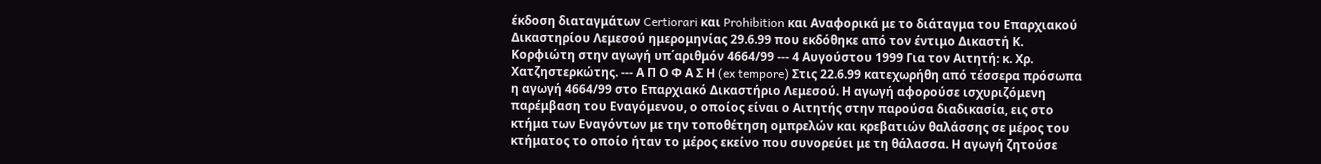έκδοση διαταγμάτων Certiorari και Prohibition και Αναφορικά με το διάταγμα του Επαρχιακού Δικαστηρίου Λεμεσού ημερομηνίας 29.6.99 που εκδόθηκε από τον έντιμο Δικαστή Κ. Κορφιώτη στην αγωγή υπ΄αριθμόν 4664/99 --- 4 Αυγούστου 1999 Για τον Αιτητή: κ. Χρ. Χατζηστερκώτης. --- Α Π Ο Φ Α Σ Η (ex tempore) Στις 22.6.99 κατεχωρήθη από τέσσερα πρόσωπα η αγωγή 4664/99 στο Επαρχιακό Δικαστήριο Λεμεσού. Η αγωγή αφορούσε ισχυριζόμενη παρέμβαση του Εναγόμενου, ο οποίος είναι ο Αιτητής στην παρούσα διαδικασία, εις στο κτήμα των Εναγόντων με την τοποθέτηση ομπρελών και κρεβατιών θαλάσσης σε μέρος του κτήματος το οποίο ήταν το μέρος εκείνο που συνορεύει με τη θάλασσα. Η αγωγή ζητούσε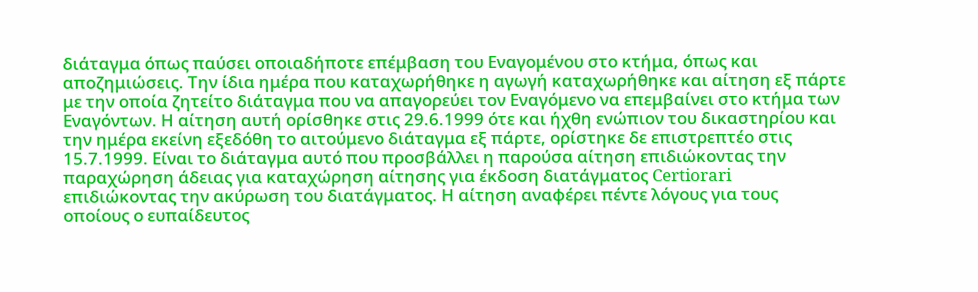διάταγμα όπως παύσει οποιαδήποτε επέμβαση του Εναγομένου στο κτήμα, όπως και αποζημιώσεις. Την ίδια ημέρα που καταχωρήθηκε η αγωγή καταχωρήθηκε και αίτηση εξ πάρτε με την οποία ζητείτο διάταγμα που να απαγορεύει τον Εναγόμενο να επεμβαίνει στο κτήμα των Εναγόντων. Η αίτηση αυτή ορίσθηκε στις 29.6.1999 ότε και ήχθη ενώπιον του δικαστηρίου και την ημέρα εκείνη εξεδόθη το αιτούμενο διάταγμα εξ πάρτε, ορίστηκε δε επιστρεπτέο στις 15.7.1999. Είναι το διάταγμα αυτό που προσβάλλει η παρούσα αίτηση επιδιώκοντας την παραχώρηση άδειας για καταχώρηση αίτησης για έκδοση διατάγματος Certiorari επιδιώκοντας την ακύρωση του διατάγματος. Η αίτηση αναφέρει πέντε λόγους για τους οποίους ο ευπαίδευτος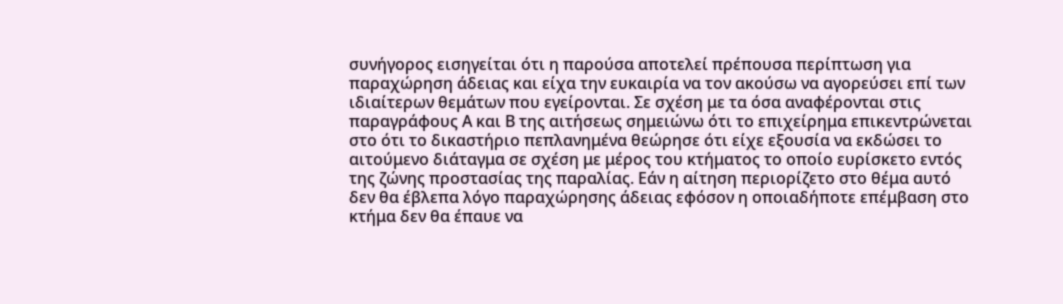συνήγορος εισηγείται ότι η παρούσα αποτελεί πρέπουσα περίπτωση για παραχώρηση άδειας και είχα την ευκαιρία να τον ακούσω να αγορεύσει επί των ιδιαίτερων θεμάτων που εγείρονται. Σε σχέση με τα όσα αναφέρονται στις παραγράφους Α και Β της αιτήσεως σημειώνω ότι το επιχείρημα επικεντρώνεται στο ότι το δικαστήριο πεπλανημένα θεώρησε ότι είχε εξουσία να εκδώσει το αιτούμενο διάταγμα σε σχέση με μέρος του κτήματος το οποίο ευρίσκετο εντός της ζώνης προστασίας της παραλίας. Εάν η αίτηση περιορίζετο στο θέμα αυτό δεν θα έβλεπα λόγο παραχώρησης άδειας εφόσον η οποιαδήποτε επέμβαση στο κτήμα δεν θα έπαυε να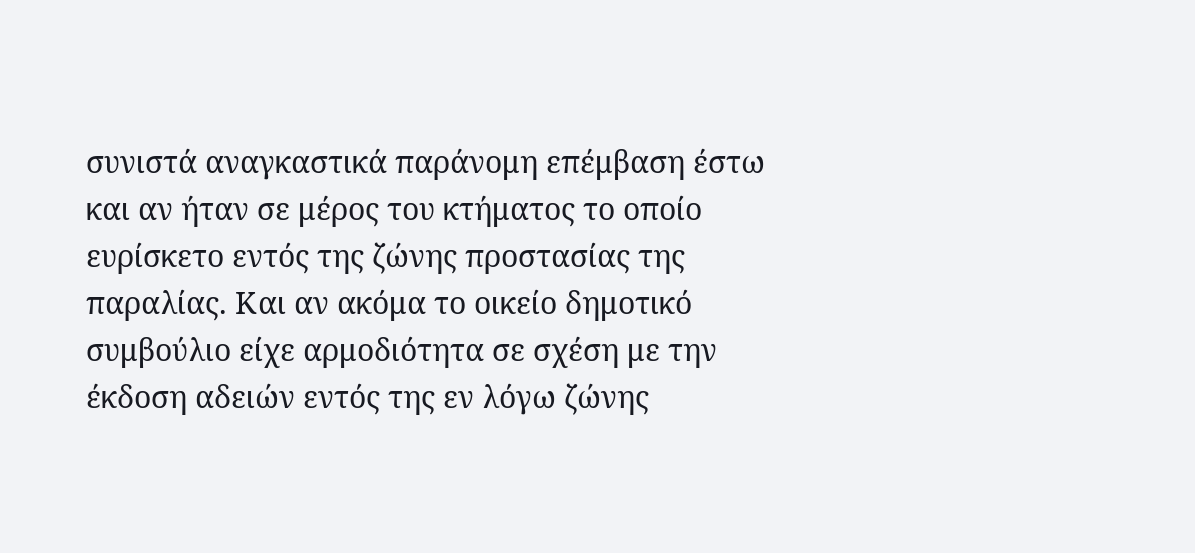συνιστά αναγκαστικά παράνομη επέμβαση έστω και αν ήταν σε μέρος του κτήματος το οποίο ευρίσκετο εντός της ζώνης προστασίας της παραλίας. Και αν ακόμα το οικείο δημοτικό συμβούλιο είχε αρμοδιότητα σε σχέση με την έκδοση αδειών εντός της εν λόγω ζώνης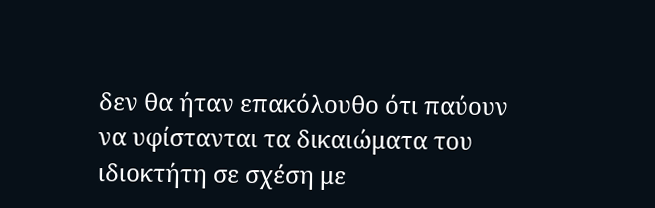δεν θα ήταν επακόλουθο ότι παύουν να υφίστανται τα δικαιώματα του ιδιοκτήτη σε σχέση με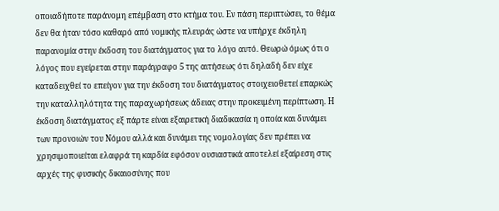οποιαδήποτε παράνομη επέμβαση στο κτήμα του. Εν πάση περιπτώσει, το θέμα δεν θα ήταν τόσο καθαρό από νομικής πλευράς ώστε να υπήρχε έκδηλη παρανομία στην έκδοση του διατάγματος για το λόγο αυτό. Θεωρώ όμως ότι ο λόγος που εγείρεται στην παράγραφο 5 της αιτήσεως ότι δηλαδή δεν είχε καταδειχθεί το επείγον για την έκδοση του διατάγματος στοιχειοθετεί επαρκώς την καταλληλότητα της παραχωρήσεως άδειας στην προκειμένη περίπτωση. Η έκδοση διατάγματος εξ πάρτε είναι εξαιρετική διαδικασία η οποία και δυνάμει των προνοιών του Νόμου αλλά και δυνάμει της νομολογίας δεν πρέπει να χρησιμοποιείται ελαφρά τη καρδία εφόσον ουσιαστικά αποτελεί εξαίρεση στις αρχές της φυσικής δικαιοσύνης που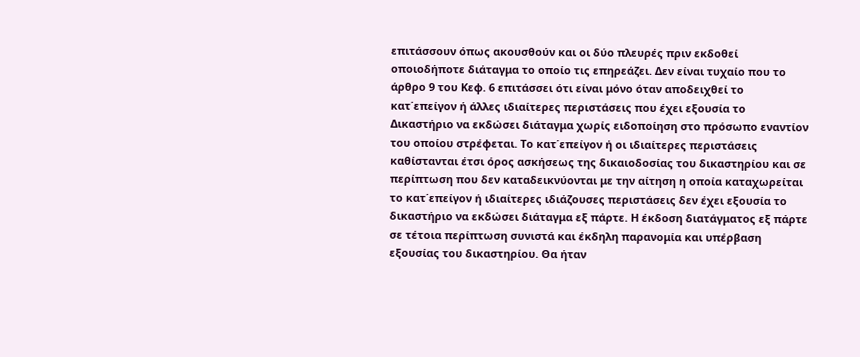επιτάσσουν όπως ακουσθούν και οι δύο πλευρές πριν εκδοθεί οποιοδήποτε διάταγμα το οποίο τις επηρεάζει. Δεν είναι τυχαίο που το άρθρο 9 του Κεφ. 6 επιτάσσει ότι είναι μόνο όταν αποδειχθεί το κατ΄επείγον ή άλλες ιδιαίτερες περιστάσεις που έχει εξουσία το Δικαστήριο να εκδώσει διάταγμα χωρίς ειδοποίηση στο πρόσωπο εναντίον του οποίου στρέφεται. Το κατ΄επείγον ή οι ιδιαίτερες περιστάσεις καθίστανται έτσι όρος ασκήσεως της δικαιοδοσίας του δικαστηρίου και σε περίπτωση που δεν καταδεικνύονται με την αίτηση η οποία καταχωρείται το κατ΄επείγον ή ιδιαίτερες ιδιάζουσες περιστάσεις δεν έχει εξουσία το δικαστήριο να εκδώσει διάταγμα εξ πάρτε. Η έκδοση διατάγματος εξ πάρτε σε τέτοια περίπτωση συνιστά και έκδηλη παρανομία και υπέρβαση εξουσίας του δικαστηρίου. Θα ήταν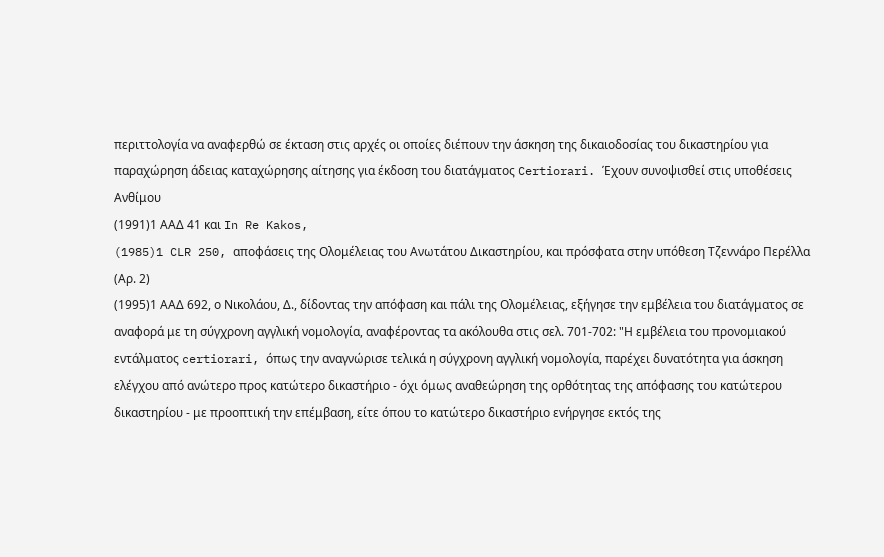περιττολογία να αναφερθώ σε έκταση στις αρχές οι οποίες διέπουν την άσκηση της δικαιοδοσίας του δικαστηρίου για παραχώρηση άδειας καταχώρησης αίτησης για έκδοση του διατάγματος Certiorari. Έχουν συνοψισθεί στις υποθέσεις Ανθίμου
(1991)1 ΑΑΔ 41 και In Re Kakos,
(1985)1 CLR 250, αποφάσεις της Ολομέλειας του Ανωτάτου Δικαστηρίου, και πρόσφατα στην υπόθεση Τζεννάρο Περέλλα (Αρ. 2)
(1995)1 ΑΑΔ 692, ο Νικολάου, Δ., δίδοντας την απόφαση και πάλι της Ολομέλειας, εξήγησε την εμβέλεια του διατάγματος σε αναφορά με τη σύγχρονη αγγλική νομολογία, αναφέροντας τα ακόλουθα στις σελ. 701-702: "Η εμβέλεια του προνομιακού εντάλματος certiorari, όπως την αναγνώρισε τελικά η σύγχρονη αγγλική νομολογία, παρέχει δυνατότητα για άσκηση ελέγχου από ανώτερο προς κατώτερο δικαστήριο - όχι όμως αναθεώρηση της ορθότητας της απόφασης του κατώτερου δικαστηρίου - με προοπτική την επέμβαση, είτε όπου το κατώτερο δικαστήριο ενήργησε εκτός της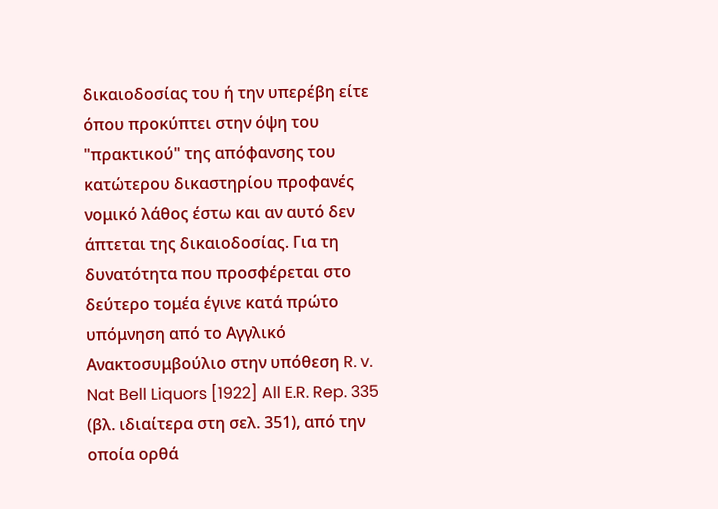δικαιοδοσίας του ή την υπερέβη είτε όπου προκύπτει στην όψη του "πρακτικού" της απόφανσης του κατώτερου δικαστηρίου προφανές νομικό λάθος έστω και αν αυτό δεν άπτεται της δικαιοδοσίας. Για τη δυνατότητα που προσφέρεται στο δεύτερο τομέα έγινε κατά πρώτο υπόμνηση από το Αγγλικό Ανακτοσυμβούλιο στην υπόθεση R. v. Nat Bell Liquors [1922] All E.R. Rep. 335 (βλ. ιδιαίτερα στη σελ. 351), από την οποία ορθά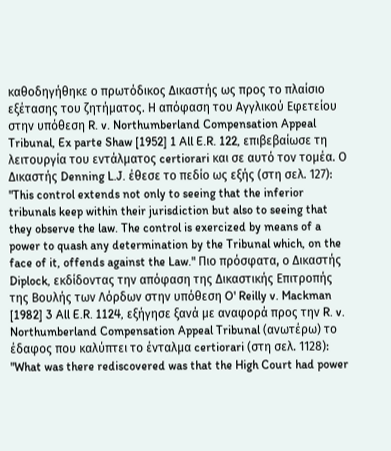καθοδηγήθηκε ο πρωτόδικος Δικαστής ως προς το πλαίσιο εξέτασης του ζητήματος. Η απόφαση του Αγγλικού Εφετείου στην υπόθεση R. v. Northumberland Compensation Appeal Tribunal, Ex parte Shaw [1952] 1 All E.R. 122, επιβεβαίωσε τη λειτουργία του εντάλματος certiorari και σε αυτό τον τομέα. Ο Δικαστής Denning L.J. έθεσε το πεδίο ως εξής (στη σελ. 127): "This control extends not only to seeing that the inferior tribunals keep within their jurisdiction but also to seeing that they observe the law. The control is exercized by means of a power to quash any determination by the Tribunal which, on the face of it, offends against the Law." Πιο πρόσφατα, ο Δικαστής Diplock, εκδίδοντας την απόφαση της Δικαστικής Επιτροπής της Βουλής των Λόρδων στην υπόθεση O' Reilly v. Mackman [1982] 3 All E.R. 1124, εξήγησε ξανά με αναφορά προς την R. v. Northumberland Compensation Appeal Tribunal (ανωτέρω) το έδαφος που καλύπτει το ένταλμα certiorari (στη σελ. 1128): "What was there rediscovered was that the High Court had power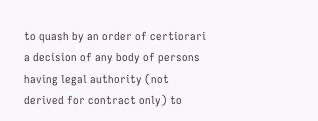to quash by an order of certiorari a decision of any body of persons having legal authority (not derived for contract only) to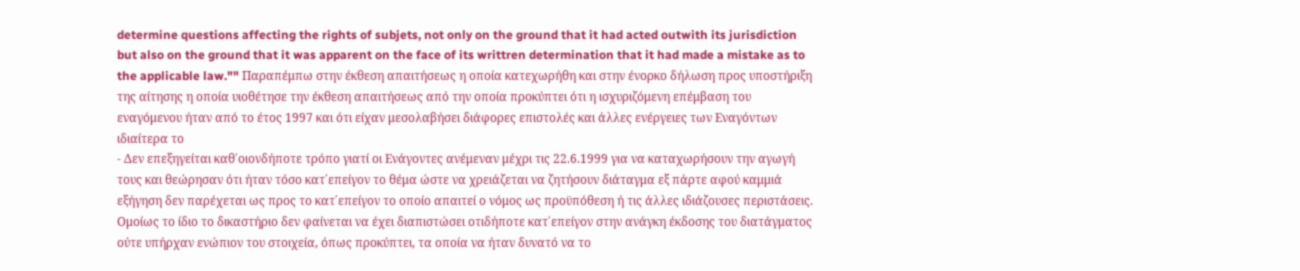determine questions affecting the rights of subjets, not only on the ground that it had acted outwith its jurisdiction but also on the ground that it was apparent on the face of its writtren determination that it had made a mistake as to the applicable law."" Παραπέμπω στην έκθεση απαιτήσεως η οποία κατεχωρήθη και στην ένορκο δήλωση προς υποστήριξη της αίτησης η οποία υιοθέτησε την έκθεση απαιτήσεως από την οποία προκύπτει ότι η ισχυριζόμενη επέμβαση του εναγόμενου ήταν από το έτος 1997 και ότι είχαν μεσολαβήσει διάφορες επιστολές και άλλες ενέργειες των Εναγόντων ιδιαίτερα το
- Δεν επεξηγείται καθ΄οιονδήποτε τρόπο γιατί οι Ενάγοντες ανέμεναν μέχρι τις 22.6.1999 για να καταχωρήσουν την αγωγή τους και θεώρησαν ότι ήταν τόσο κατ΄επείγον το θέμα ώστε να χρειάζεται να ζητήσουν διάταγμα εξ πάρτε αφού καμμιά εξήγηση δεν παρέχεται ως προς το κατ΄επείγον το οποίο απαιτεί ο νόμος ως προϋπόθεση ή τις άλλες ιδιάζουσες περιστάσεις. Ομοίως το ίδιο το δικαστήριο δεν φαίνεται να έχει διαπιστώσει οτιδήποτε κατ΄επείγον στην ανάγκη έκδοσης του διατάγματος ούτε υπήρχαν ενώπιον του στοιχεία, όπως προκύπτει, τα οποία να ήταν δυνατό να το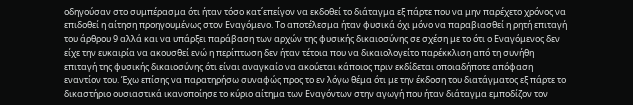οδηγούσαν στο συμπέρασμα ότι ήταν τόσο κατ΄επείγον να εκδοθεί το διάταγμα εξ πάρτε που να μην παρέχετο χρόνος να επιδοθεί η αίτηση προηγουμένως στον Εναγόμενο. Το αποτέλεσμα ήταν φυσικά όχι μόνο να παραβιασθεί η ρητή επιταγή του άρθρου 9 αλλά και να υπάρξει παράβαση των αρχών της φυσικής δικαιοσύνης σε σχέση με το ότι ο Εναγόμενος δεν είχε την ευκαιρία να ακουσθεί ενώ η περίπτωση δεν ήταν τέτοια που να δικαιολογείτο παρέκκλιση από τη συνήθη επιταγή της φυσικής δικαιοσύνης ότι είναι αναγκαίο να ακούεται κάποιος πριν εκδίδεται οποιαδήποτε απόφαση εναντίον του. Έχω επίσης να παρατηρήσω συναφώς προς το εν λόγω θέμα ότι με την έκδοση του διατάγματος εξ πάρτε το δικαστήριο ουσιαστικά ικανοποίησε το κύριο αίτημα των Εναγόντων στην αγωγή που ήταν διάταγμα εμποδίζον τον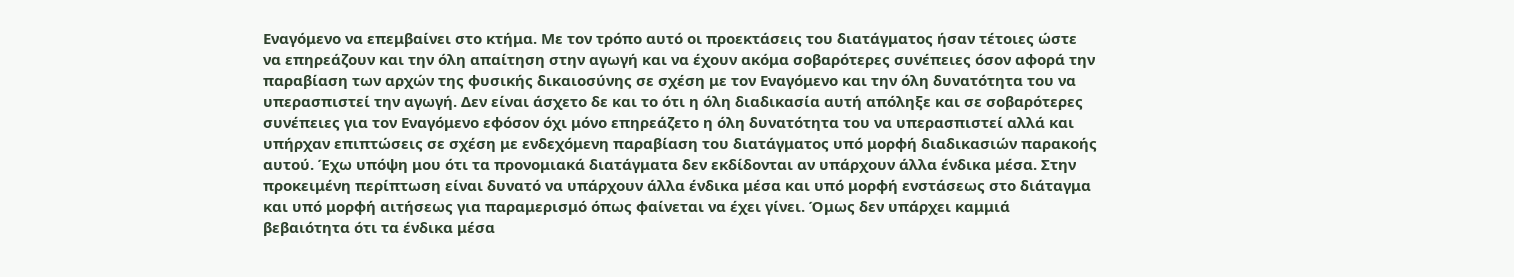Εναγόμενο να επεμβαίνει στο κτήμα. Με τον τρόπο αυτό οι προεκτάσεις του διατάγματος ήσαν τέτοιες ώστε να επηρεάζουν και την όλη απαίτηση στην αγωγή και να έχουν ακόμα σοβαρότερες συνέπειες όσον αφορά την παραβίαση των αρχών της φυσικής δικαιοσύνης σε σχέση με τον Εναγόμενο και την όλη δυνατότητα του να υπερασπιστεί την αγωγή. Δεν είναι άσχετο δε και το ότι η όλη διαδικασία αυτή απόληξε και σε σοβαρότερες συνέπειες για τον Εναγόμενο εφόσον όχι μόνο επηρεάζετο η όλη δυνατότητα του να υπερασπιστεί αλλά και υπήρχαν επιπτώσεις σε σχέση με ενδεχόμενη παραβίαση του διατάγματος υπό μορφή διαδικασιών παρακοής αυτού. Έχω υπόψη μου ότι τα προνομιακά διατάγματα δεν εκδίδονται αν υπάρχουν άλλα ένδικα μέσα. Στην προκειμένη περίπτωση είναι δυνατό να υπάρχουν άλλα ένδικα μέσα και υπό μορφή ενστάσεως στο διάταγμα και υπό μορφή αιτήσεως για παραμερισμό όπως φαίνεται να έχει γίνει. Όμως δεν υπάρχει καμμιά βεβαιότητα ότι τα ένδικα μέσα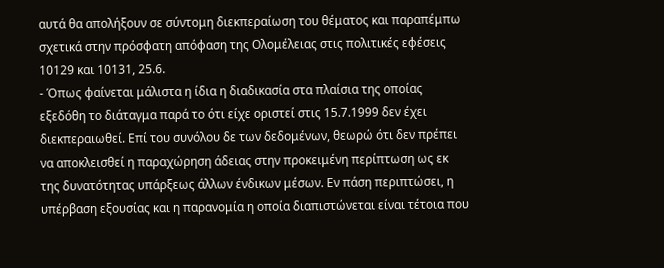αυτά θα απολήξουν σε σύντομη διεκπεραίωση του θέματος και παραπέμπω σχετικά στην πρόσφατη απόφαση της Ολομέλειας στις πολιτικές εφέσεις 10129 και 10131, 25.6.
- Όπως φαίνεται μάλιστα η ίδια η διαδικασία στα πλαίσια της οποίας εξεδόθη το διάταγμα παρά το ότι είχε οριστεί στις 15.7.1999 δεν έχει διεκπεραιωθεί. Επί του συνόλου δε των δεδομένων, θεωρώ ότι δεν πρέπει να αποκλεισθεί η παραχώρηση άδειας στην προκειμένη περίπτωση ως εκ της δυνατότητας υπάρξεως άλλων ένδικων μέσων. Εν πάση περιπτώσει, η υπέρβαση εξουσίας και η παρανομία η οποία διαπιστώνεται είναι τέτοια που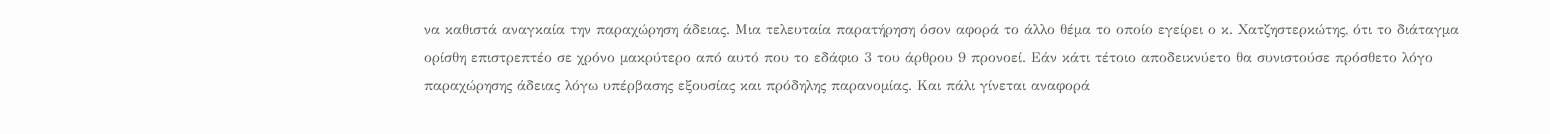να καθιστά αναγκαία την παραχώρηση άδειας. Μια τελευταία παρατήρηση όσον αφορά το άλλο θέμα το οποίο εγείρει ο κ. Χατζηστερκώτης, ότι το διάταγμα ορίσθη επιστρεπτέο σε χρόνο μακρύτερο από αυτό που το εδάφιο 3 του άρθρου 9 προνοεί. Εάν κάτι τέτοιο αποδεικνύετο θα συνιστούσε πρόσθετο λόγο παραχώρησης άδειας λόγω υπέρβασης εξουσίας και πρόδηλης παρανομίας. Και πάλι γίνεται αναφορά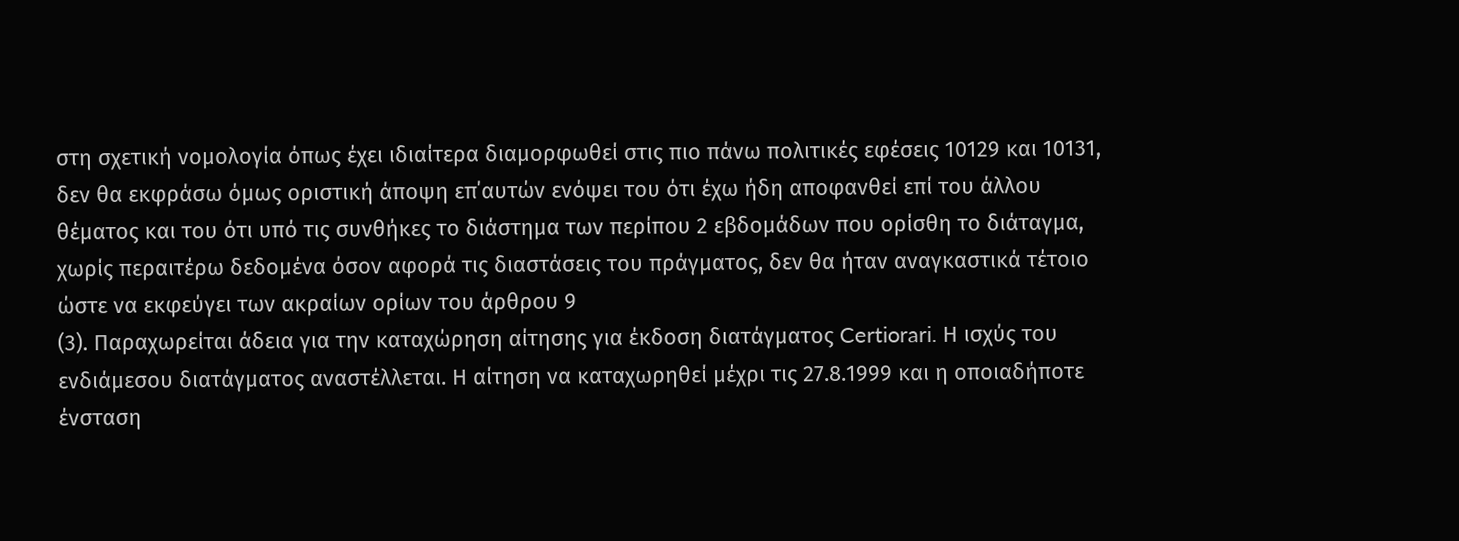στη σχετική νομολογία όπως έχει ιδιαίτερα διαμορφωθεί στις πιο πάνω πολιτικές εφέσεις 10129 και 10131, δεν θα εκφράσω όμως οριστική άποψη επ΄αυτών ενόψει του ότι έχω ήδη αποφανθεί επί του άλλου θέματος και του ότι υπό τις συνθήκες το διάστημα των περίπου 2 εβδομάδων που ορίσθη το διάταγμα, χωρίς περαιτέρω δεδομένα όσον αφορά τις διαστάσεις του πράγματος, δεν θα ήταν αναγκαστικά τέτοιο ώστε να εκφεύγει των ακραίων ορίων του άρθρου 9
(3). Παραχωρείται άδεια για την καταχώρηση αίτησης για έκδοση διατάγματος Certiorari. Η ισχύς του ενδιάμεσου διατάγματος αναστέλλεται. Η αίτηση να καταχωρηθεί μέχρι τις 27.8.1999 και η οποιαδήποτε ένσταση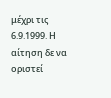μέχρι τις 6.9.1999. Η αίτηση δε να οριστεί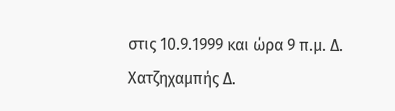στις 10.9.1999 και ώρα 9 π.μ. Δ. Χατζηχαμπής Δ.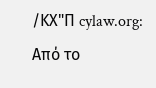/ΚΧ"Π cylaw.org: Από το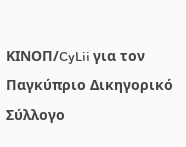ΚΙΝOΠ/CyLii για τον Παγκύπριο Δικηγορικό Σύλλογο